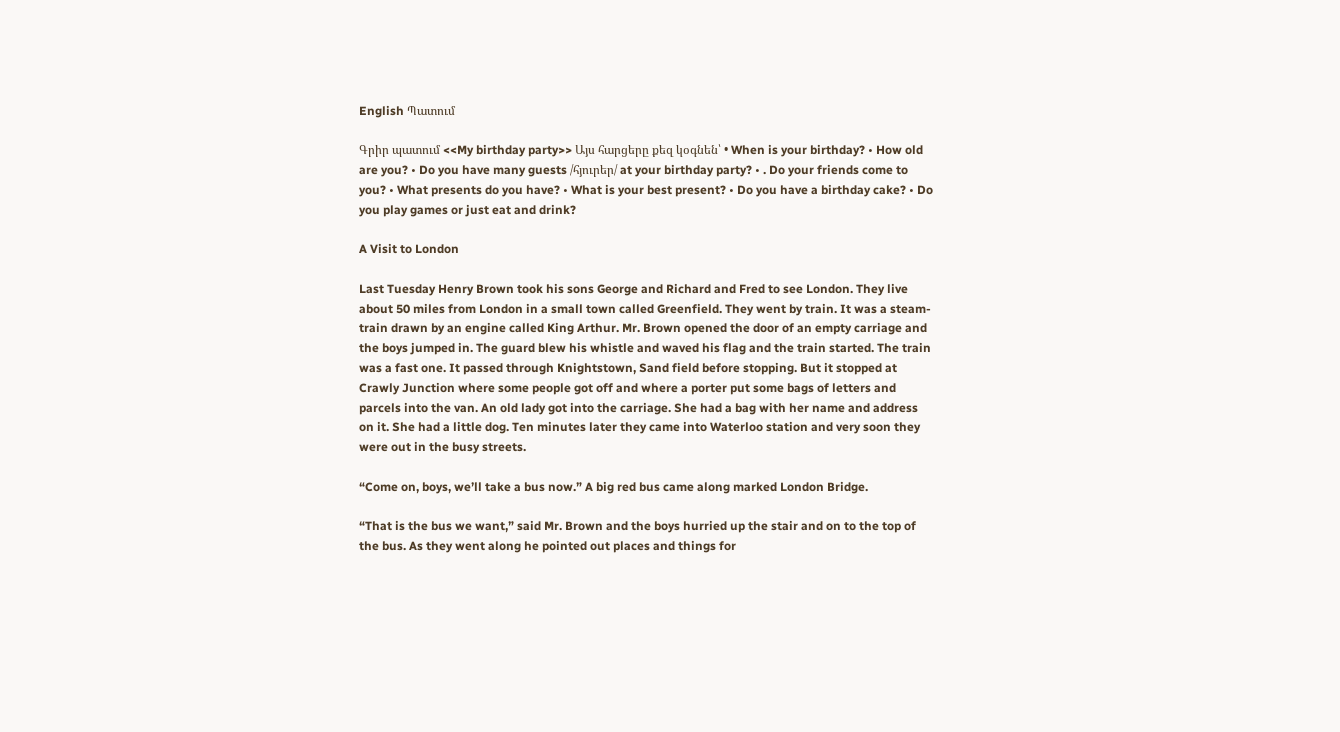English Պատում

Գրիր պատում <<My birthday party>> Այս հարցերը քեզ կօգնեն՝ • When is your birthday? • How old are you? • Do you have many guests /հյուրեր/ at your birthday party? • . Do your friends come to you? • What presents do you have? • What is your best present? • Do you have a birthday cake? • Do you play games or just eat and drink?

A Visit to London

Last Tuesday Henry Brown took his sons George and Richard and Fred to see London. They live about 50 miles from London in a small town called Greenfield. They went by train. It was a steam-train drawn by an engine called King Arthur. Mr. Brown opened the door of an empty carriage and the boys jumped in. The guard blew his whistle and waved his flag and the train started. The train was a fast one. It passed through Knightstown, Sand field before stopping. But it stopped at Crawly Junction where some people got off and where a porter put some bags of letters and parcels into the van. An old lady got into the carriage. She had a bag with her name and address on it. She had a little dog. Ten minutes later they came into Waterloo station and very soon they were out in the busy streets.

“Come on, boys, we’ll take a bus now.” A big red bus came along marked London Bridge.

“That is the bus we want,” said Mr. Brown and the boys hurried up the stair and on to the top of the bus. As they went along he pointed out places and things for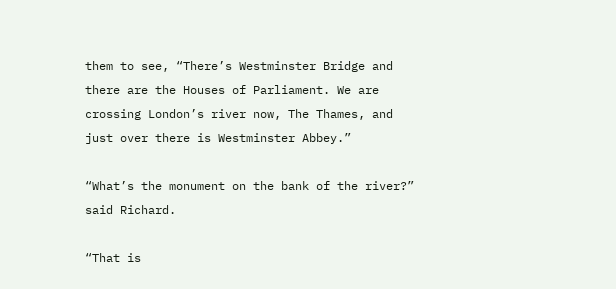them to see, “There’s Westminster Bridge and there are the Houses of Parliament. We are crossing London’s river now, The Thames, and just over there is Westminster Abbey.”

“What’s the monument on the bank of the river?” said Richard.

“That is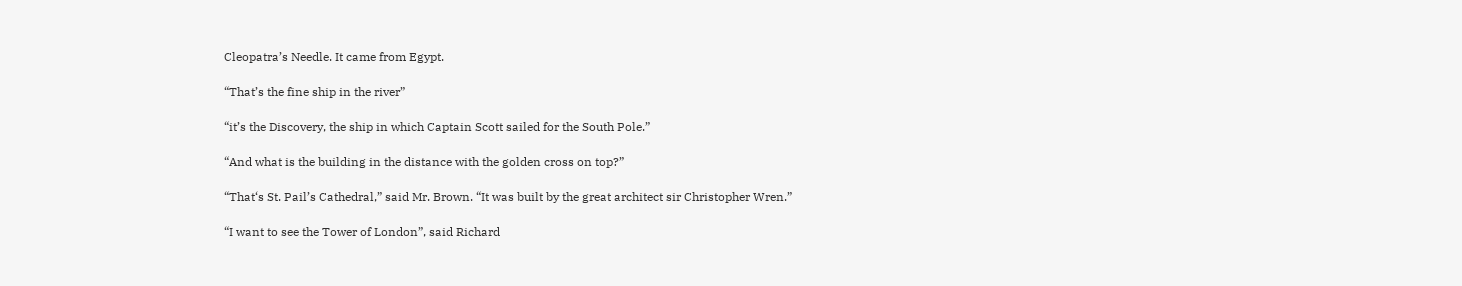Cleopatra’s Needle. It came from Egypt.

“That’s the fine ship in the river”

“it’s the Discovery, the ship in which Captain Scott sailed for the South Pole.”

“And what is the building in the distance with the golden cross on top?”

“That‘s St. Pail’s Cathedral,” said Mr. Brown. “It was built by the great architect sir Christopher Wren.”

“I want to see the Tower of London”, said Richard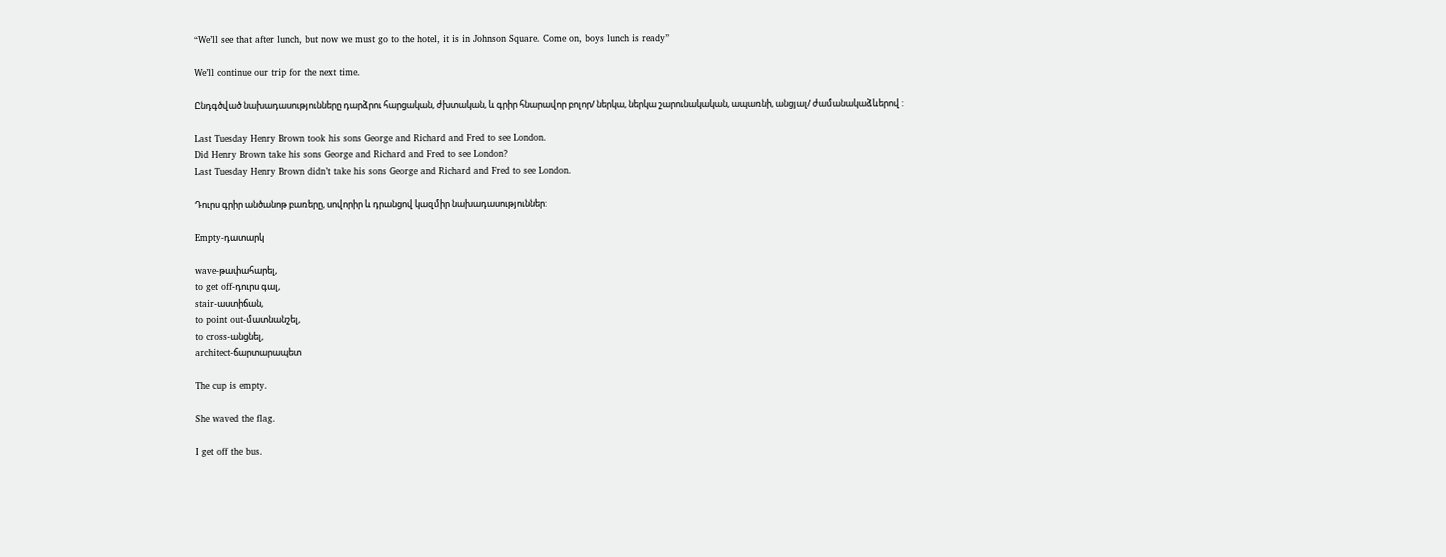“We’ll see that after lunch, but now we must go to the hotel, it is in Johnson Square. Come on, boys lunch is ready”

We’ll continue our trip for the next time.

Ընդգծված նախադասությունները դարձրու հարցական, ժխտական, և գրիր հնարավոր բոլոր/ ներկա, ներկա շարունակական, ապառնի, անցյալ/ ժամանակաձևերով :

Last Tuesday Henry Brown took his sons George and Richard and Fred to see London.
Did Henry Brown take his sons George and Richard and Fred to see London?
Last Tuesday Henry Brown didn’t take his sons George and Richard and Fred to see London.

Դուրս գրիր անծանոթ բառերը, սովորիր և դրանցով կազմիր նախադասություններ:

Empty-դատարկ

wave-թափահարել,
to get off-դուրս գալ,
stair-աստիճան,
to point out-մատնանշել,
to cross-անցնել,
architect-ճարտարապետ

The cup is empty.

She waved the flag.

I get off the bus.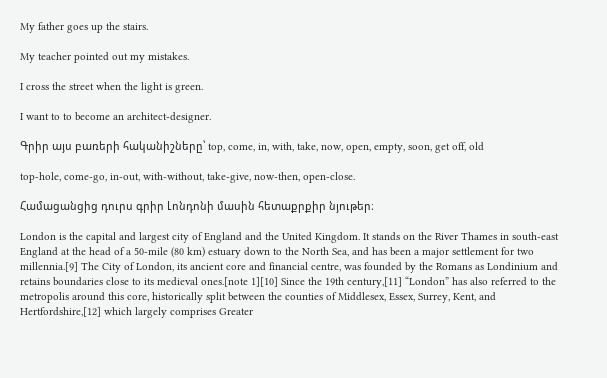My father goes up the stairs.

My teacher pointed out my mistakes.

I cross the street when the light is green.

I want to to become an architect-designer.

Գրիր այս բառերի հականիշները՝ top, come, in, with, take, now, open, empty, soon, get off, old

top-hole, come-go, in-out, with-without, take-give, now-then, open-close.

Համացանցից դուրս գրիր Լոնդոնի մասին հետաքրքիր նյութեր։

London is the capital and largest city of England and the United Kingdom. It stands on the River Thames in south-east England at the head of a 50-mile (80 km) estuary down to the North Sea, and has been a major settlement for two millennia.[9] The City of London, its ancient core and financial centre, was founded by the Romans as Londinium and retains boundaries close to its medieval ones.[note 1][10] Since the 19th century,[11] “London” has also referred to the metropolis around this core, historically split between the counties of Middlesex, Essex, Surrey, Kent, and Hertfordshire,[12] which largely comprises Greater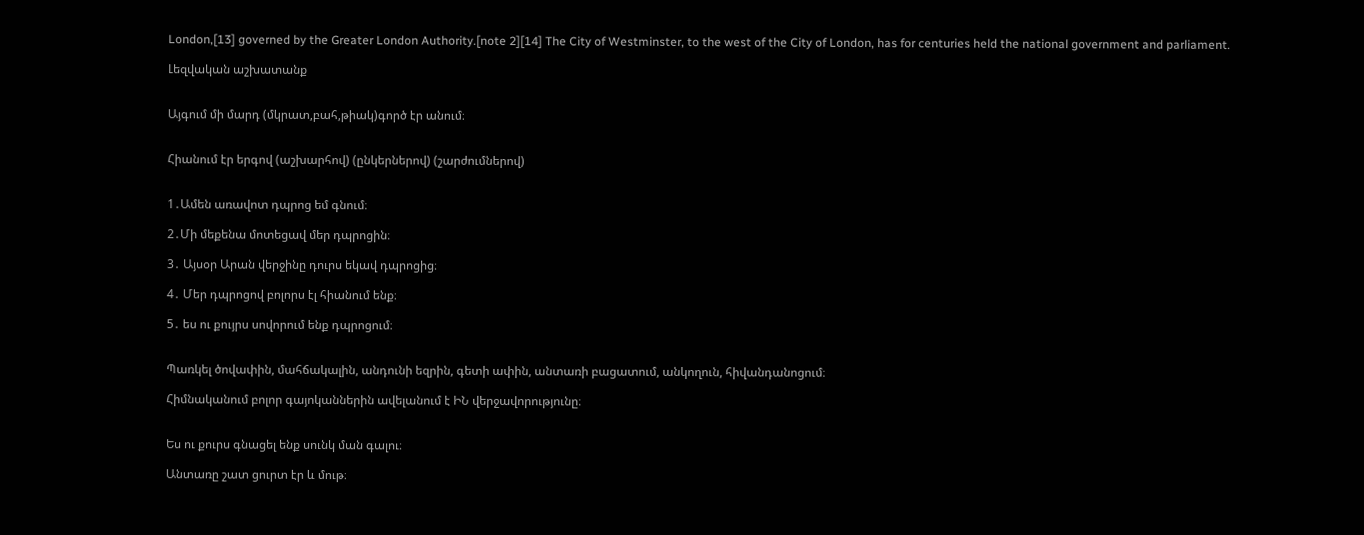London,[13] governed by the Greater London Authority.[note 2][14] The City of Westminster, to the west of the City of London, has for centuries held the national government and parliament.

Լեզվական աշխատանք


Այգում մի մարդ (մկրատ,բահ,թիակ)գործ էր անում։


Հիանում էր երգով (աշխարհով) (ընկերներով) (շարժումներով)


1․Ամեն առավոտ դպրոց եմ գնում։

2․Մի մեքենա մոտեցավ մեր դպրոցին։

3․ Այսօր Արան վերջինը դուրս եկավ դպրոցից։

4․ Մեր դպրոցով բոլորս էլ հիանում ենք։

5․ ես ու քույրս սովորում ենք դպրոցում։


Պառկել ծովափին, մահճակալին, անդունի եզրին, գետի ափին, անտառի բացատում, անկողուն, հիվանդանոցում։

Հիմնականում բոլոր գայոկաններին ավելանում է ԻՆ վերջավորությունը։


Ես ու քուրս գնացել ենք սունկ ման գալու։

Անտառը շատ ցուրտ էր և մութ։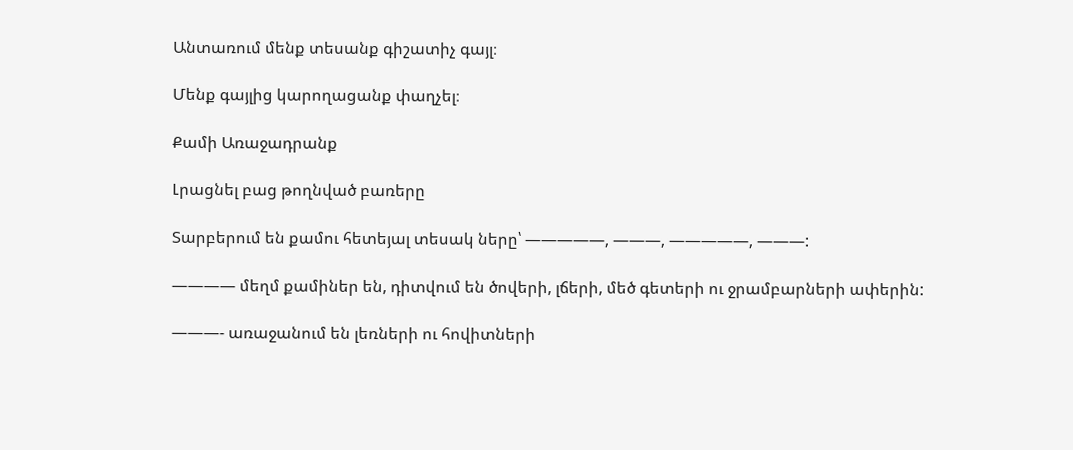Անտառում մենք տեսանք գիշատիչ գայլ։

Մենք գայլից կարողացանք փաղչել։

Քամի Առաջադրանք

Լրացնել բաց թողնված բառերը

Տարբերում են քամու հետեյալ տեսակ ները՝ —————, ———, —————, ———:

———— մեղմ քամիներ են, դիտվում են ծովերի, լճերի, մեծ գետերի ու ջրամբարների ափերին:

———- առաջանում են լեռների ու հովիտների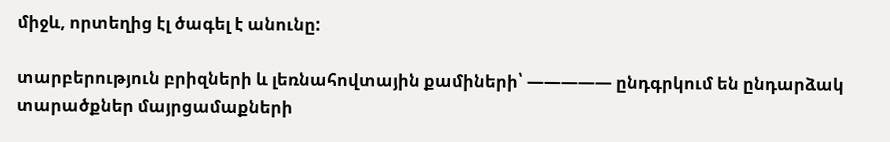միջև, որտեղից էլ ծագել է անունը:

տարբերություն բրիզների և լեռնահովտային քամիների՝ ————— ընդգրկում են ընդարձակ տարածքներ մայրցամաքների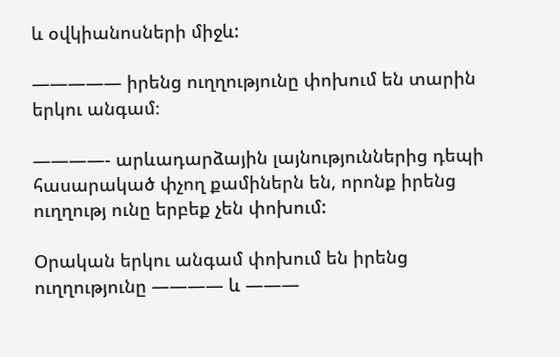և օվկիանոսների միջև:

————— իրենց ուղղությունը փոխում են տարին երկու անգամ։

————- արևադարձային լայնություններից դեպի հասարակած փչող քամիներն են, որոնք իրենց ուղղությ ունը երբեք չեն փոխում:

Օրական երկու անգամ փոխում են իրենց ուղղությունը ———— և ———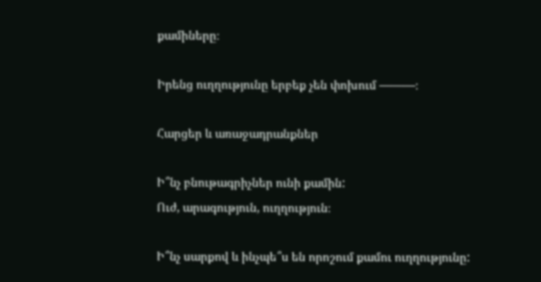քամիները։

Իրենց ուղղությունը երբեք չեն փոխում ———։

Հարցեր և առաջադրանքներ

Ի՞նչ բնութագրիչներ ունի քամին:
Ուժ, արագություն, ուղղություն։

Ի՞նչ սարքով և ինչպե՞ս են որոշում քամու ուղղությունը: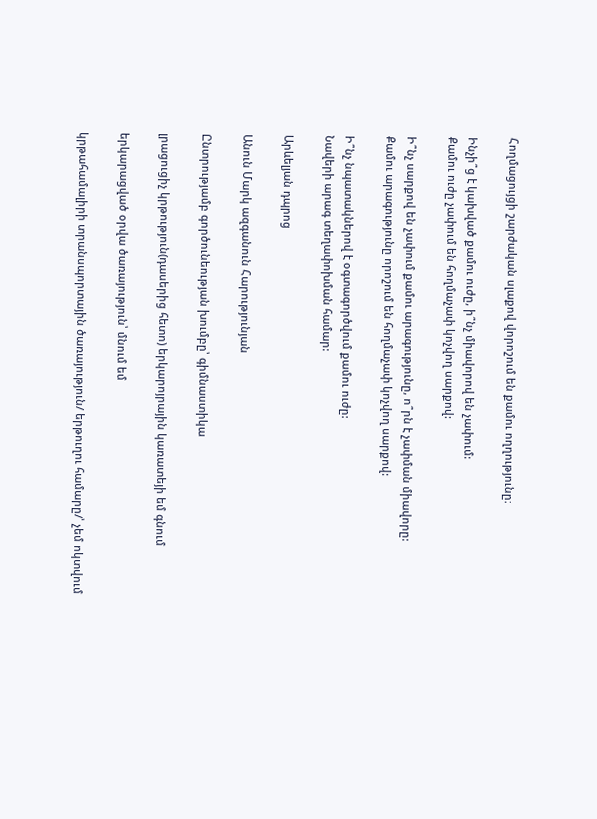Հողմացույցի շարժական սլաքով վորոշում են քամու ողղությունը։

Ինչի՞ց է կախված քամու ուժը, ի՞նչ միավորով են չափում:
Քամու ուժը չափում են հողմաչափ կոչվող սարքով:

Ի՞նչ սարքով են չափում քամու արագությունը, ո՞րն է չափման միավորը:
Քամու արագությունը որոշում են հողմաչափ կոչվող սարքով:

Ի՞նչ նպատակներով է օգտագործվում քամու ուժը:
Նավերի արագ տեղափոխման համար:

Արևելյան դպրոց

Անուն Մարկ ազգանուն Հարությունյան

Ընտրությամբ գործունեության խումբը՝ գիմնաստիկա

լրացուցիչ կրթություն(դասերից հետո) երկարոյրային կառատեյի եմ գնում

երկարացված օրվա ծառայություն՝ մնում եմ

կրթահամալիրի տրանսպորտային ծառայություն/ երթուղու համարը/՝ չեմ ոկտվում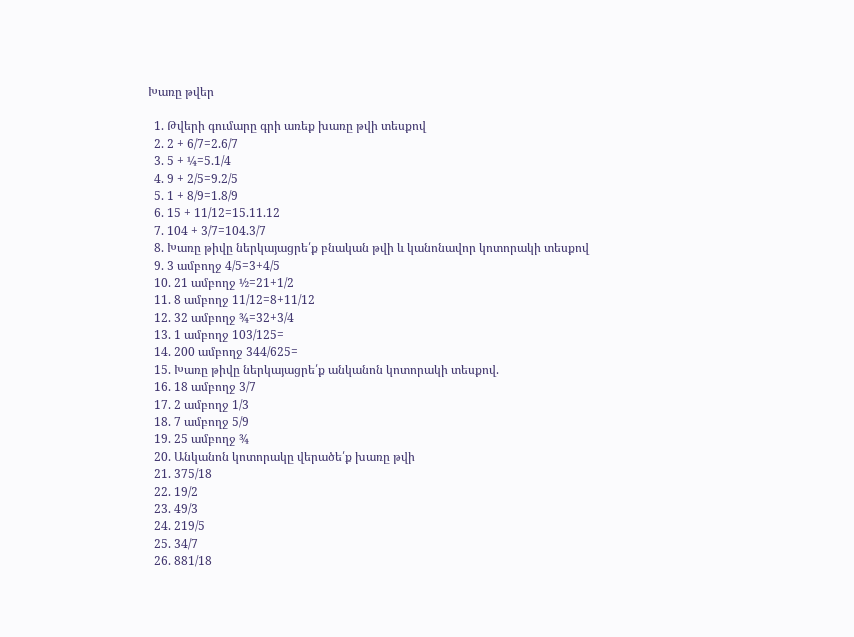Խառը թվեր

  1. Թվերի գումարը գրի առեք խառը թվի տեսքով
  2. 2 + 6/7=2.6/7
  3. 5 + ¼=5.1/4
  4. 9 + 2/5=9.2/5
  5. 1 + 8/9=1.8/9
  6. 15 + 11/12=15.11.12
  7. 104 + 3/7=104.3/7
  8. Խառը թիվը ներկայացրե՛ք բնական թվի և կանոնավոր կոտորակի տեսքով
  9. 3 ամբողջ 4/5=3+4/5
  10. 21 ամբողջ ½=21+1/2
  11. 8 ամբողջ 11/12=8+11/12
  12. 32 ամբողջ ¾=32+3/4
  13. 1 ամբողջ 103/125=
  14. 200 ամբողջ 344/625=
  15. Խառը թիվը ներկայացրե՛ք անկանոն կոտորակի տեսքով.
  16. 18 ամբողջ 3/7
  17. 2 ամբողջ 1/3
  18. 7 ամբողջ 5/9
  19. 25 ամբողջ ¾
  20. Անկանոն կոտորակը վերածե՛ք խառը թվի
  21. 375/18
  22. 19/2
  23. 49/3
  24. 219/5
  25. 34/7
  26. 881/18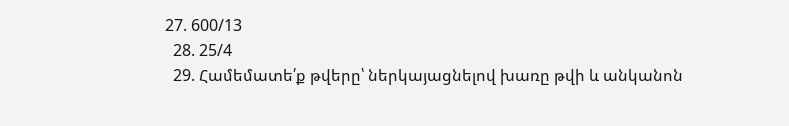27. 600/13
  28. 25/4
  29. Համեմատե՛ք թվերը՝ ներկայացնելով խառը թվի և անկանոն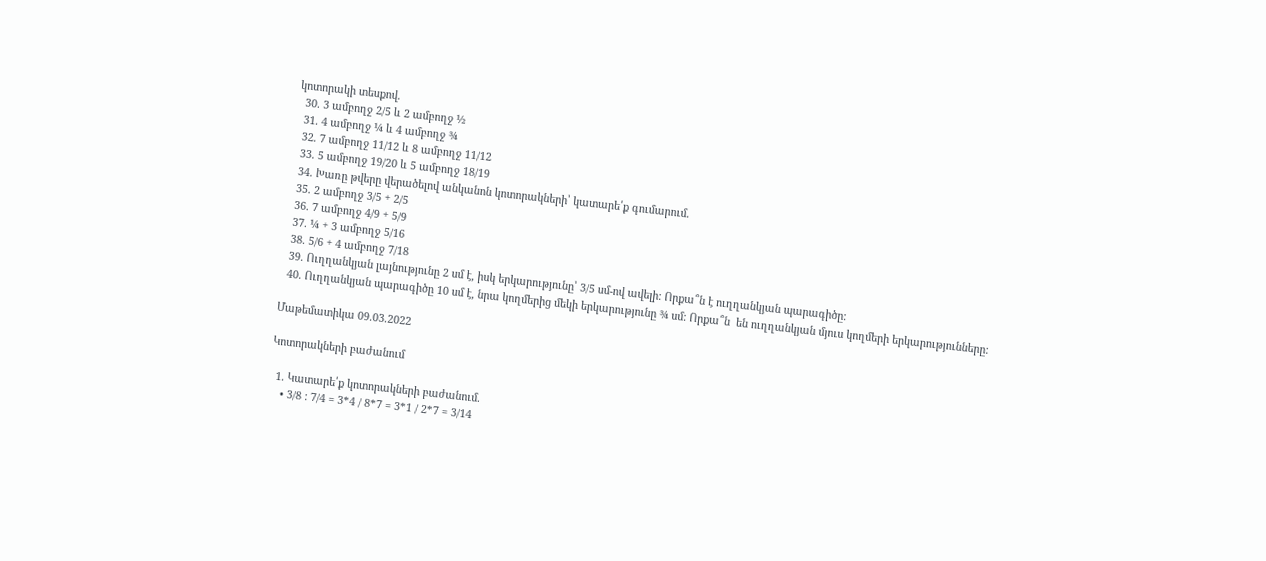կոտորակի տեսքով.
  30. 3 ամբողջ 2/5 և 2 ամբողջ ½
  31. 4 ամբողջ ¼ և 4 ամբողջ ¾
  32. 7 ամբողջ 11/12 և 8 ամբողջ 11/12
  33. 5 ամբողջ 19/20 և 5 ամբողջ 18/19
  34. Խառը թվերը վերածելով անկանոն կոտորակների՝ կատարե՛ք գումարում.
  35. 2 ամբողջ 3/5 + 2/5
  36. 7 ամբողջ 4/9 + 5/9
  37. ¼ + 3 ամբողջ 5/16
  38. 5/6 + 4 ամբողջ 7/18
  39. Ուղղանկյան լայնությունը 2 սմ է, իսկ երկարությունը՝ 3/5 սմ-ով ավելի: Որքա՞ն է ուղղանկյան պարագիծը:
  40. Ուղղանկյան պարագիծը 10 սմ է, նրա կողմերից մեկի երկարությունը ¾ սմ: Որքա՞ն  են ուղղանկյան մյուս կողմերի երկարությունները:

Մաթեմատիկա 09.03.2022

Կոտորակների բաժանում

  1. Կատարե՛ք կոտորակների բաժանում.
    • 3/8 : 7/4 = 3*4 / 8*7 = 3*1 / 2*7 = 3/14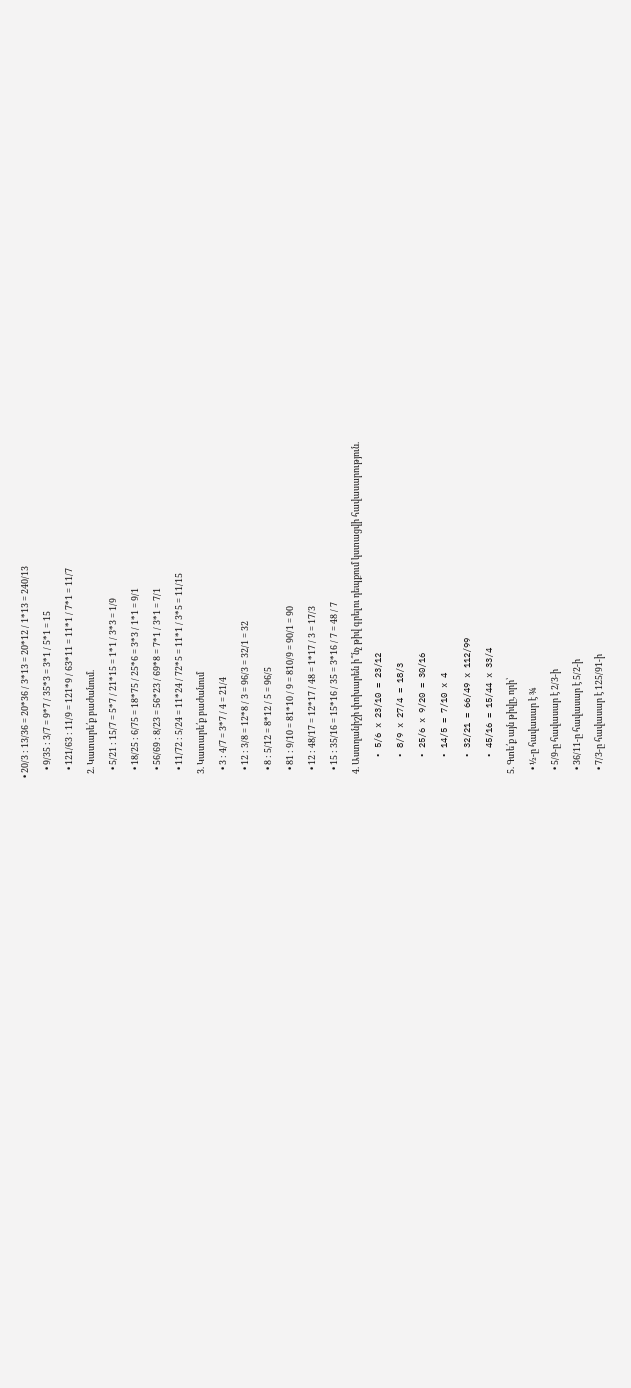• 20/3 : 13/36 = 20*36 / 3*13 = 20*12 / 1*13 = 240/13
    • 9/35 : 3/7 = 9*7 / 35*3 = 3*1 / 5*1 = 15
    • 121/63 : 11/9 = 121*9 / 63*11 = 11*1 / 7*1 = 11/7
  2. Կատարե՛ք բաժանում.
    • 5/21 : 15/7 = 5*7 / 21*15 = 1*1 / 3*3 = 1/9
    • 18/25 : 6/75 = 18*75 / 25*6 = 3*3 / 1*1 = 9/1
    • 56/69 : 8/23 = 56*23 / 69*8 = 7*1 / 3*1 = 7/1
    • 11/72 : 5/24 = 11*24 / 72*5 = 11*1 / 3*5 = 11/15
  3. Կատարե՛ք բաժանում
    • 3 : 4/7 = 3*7 / 4 = 21/4
    • 12 : 3/8 = 12*8 / 3 = 96/3 = 32/1 = 32
    • 8 : 5/12 = 8*12 / 5 = 96/5
    • 81 : 9/10 = 81*10 / 9 = 810/9 = 90/1 = 90
    • 12 : 48/17 = 12*17 / 48 = 1*17 / 3 = 17/3
    • 15 : 35/16 = 15*16 / 35 = 3*16 / 7 = 48 / 7
  4. Աստղանիշի փոխարեն ի՞նչ թիվ գրելու դեպքում կստացվի հավասարություն.
    • 5/6 x 23/10 = 23/12
    • 8/9 x 27/4 = 18/3
    • 25/6 x 9/20 = 30/16
    • 14/5 = 7/10 x 4
    • 32/21 = 66/49 x 112/99
    • 45/16 = 15/44 x 33/4
  5. Գտե՛ք այն թիվը, որի՝
    • ½-ը հավասար է ¾
    • 5/9-ը հավասար է 2/3-ի
    • 36/11-ը հավասար է 5/2-ի
    • 7/3-ը հավասար է 125/91-ի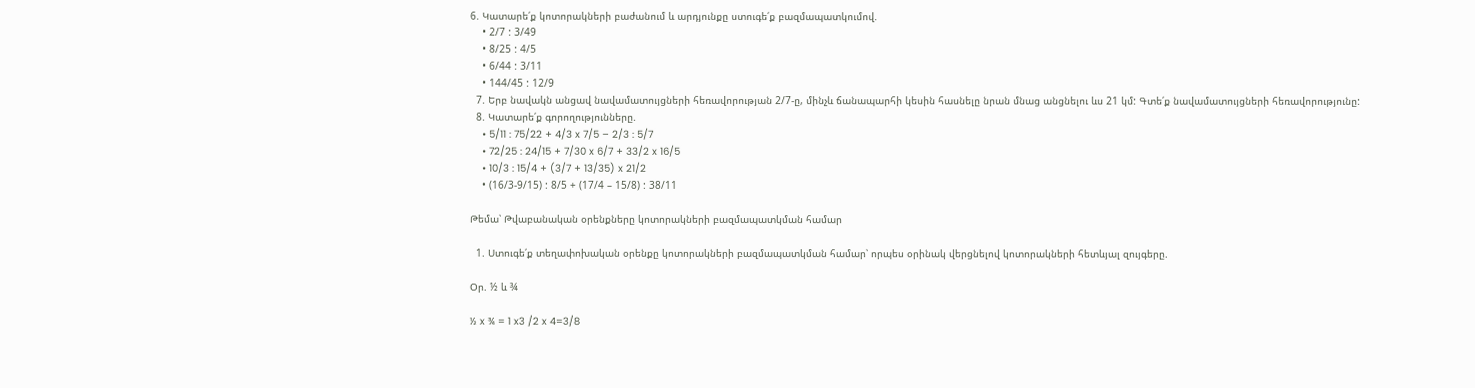6. Կատարե՛ք կոտորակների բաժանում և արդյունքը ստուգե՛ք բազմապատկումով.
    • 2/7 : 3/49
    • 8/25 : 4/5
    • 6/44 : 3/11
    • 144/45 : 12/9
  7. Երբ նավակն անցավ նավամատույցների հեռավորության 2/7-ը, մինչև ճանապարհի կեսին հասնելը նրան մնաց անցնելու ևս 21 կմ: Գտե՛ք նավամատույցների հեռավորությունը:
  8. Կատարե՛ք գորողությունները.
    • 5/11 : 75/22 + 4/3 x 7/5 – 2/3 : 5/7
    • 72/25 : 24/15 + 7/30 x 6/7 + 33/2 x 16/5
    • 10/3 : 15/4 + (3/7 + 13/35) x 21/2
    • (16/3-9/15) : 8/5 + (17/4 – 15/8) : 38/11

Թեմա՝ Թվաբանական օրենքները կոտորակների բազմապատկման համար

  1. Ստուգե՛ք տեղափոխական օրենքը կոտորակների բազմապատկման համար՝ որպես օրինակ վերցնելով կոտորակների հետևյալ զույգերը.

Օր. ½ և ¾

½ x ¾ = 1 x3 /2 x 4=3/8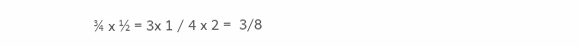¾ x ½ = 3x 1 / 4 x 2 =  3/8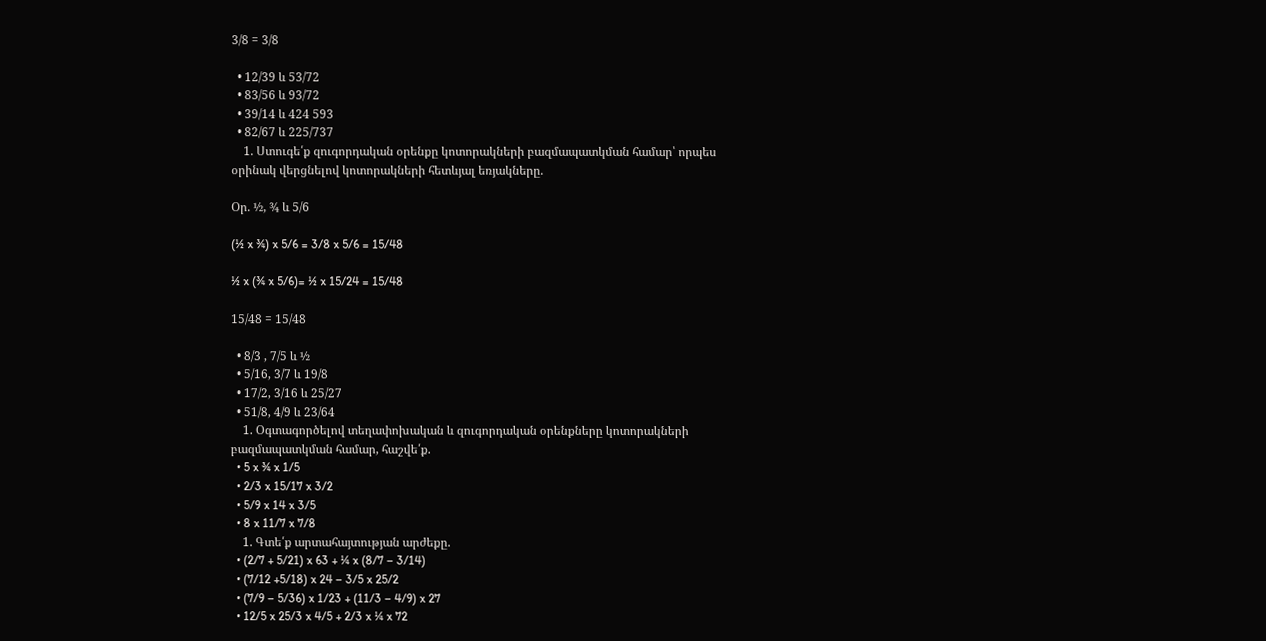3/8 = 3/8

  • 12/39 և 53/72
  • 83/56 և 93/72
  • 39/14 և 424 593
  • 82/67 և 225/737
    1. Ստուգե՛ք զուգորդական օրենքը կոտորակների բազմապատկման համար՝ որպես օրինակ վերցնելով կոտորակների հետևյալ եռյակները.

Օր. ½, ¾ և 5/6

(½ x ¾) x 5/6 = 3/8 x 5/6 = 15/48

½ x (¾ x 5/6)= ½ x 15/24 = 15/48

15/48 = 15/48

  • 8/3 , 7/5 և ½
  • 5/16, 3/7 և 19/8
  • 17/2, 3/16 և 25/27
  • 51/8, 4/9 և 23/64
    1. Օգտագործելով տեղափոխական և զուգորդական օրենքները կոտորակների բազմապատկման համար, հաշվե՛ք.
  • 5 x ¾ x 1/5
  • 2/3 x 15/17 x 3/2
  • 5/9 x 14 x 3/5
  • 8 x 11/7 x 7/8
    1. Գտե՛ք արտահայտության արժեքը.
  • (2/7 + 5/21) x 63 + ¼ x (8/7 – 3/14)
  • (7/12 +5/18) x 24 – 3/5 x 25/2
  • (7/9 – 5/36) x 1/23 + (11/3 – 4/9) x 27
  • 12/5 x 25/3 x 4/5 + 2/3 x ¼ x 72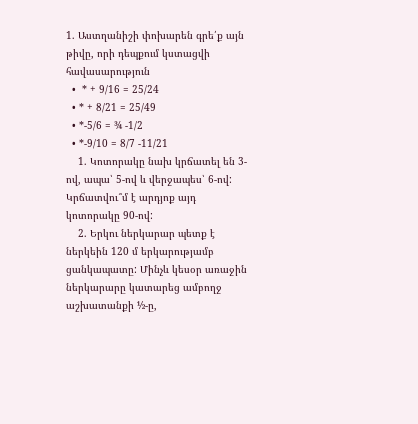1. Աստղանիշի փոխարեն գրե՛ք այն թիվը, որի դեպքում կստացվի հավասարություն
  •  * + 9/16 = 25/24
  • * + 8/21 = 25/49
  • *-5/6 = ¾ -1/2
  • *-9/10 = 8/7 -11/21
    1. Կոտորակը նախ կրճատել են 3-ով, ապա՝ 5-ով և վերջապես՝ 6-ով: Կրճատվու՞մ է արդյոք այդ կոտորակը 90-ով:
    2. Երկու ներկարար պետք է ներկեին 120 մ երկարությամբ ցանկապատը: Մինչև կեսօր առաջին ներկարարը կատարեց ամբողջ աշխատանքի ½-ը,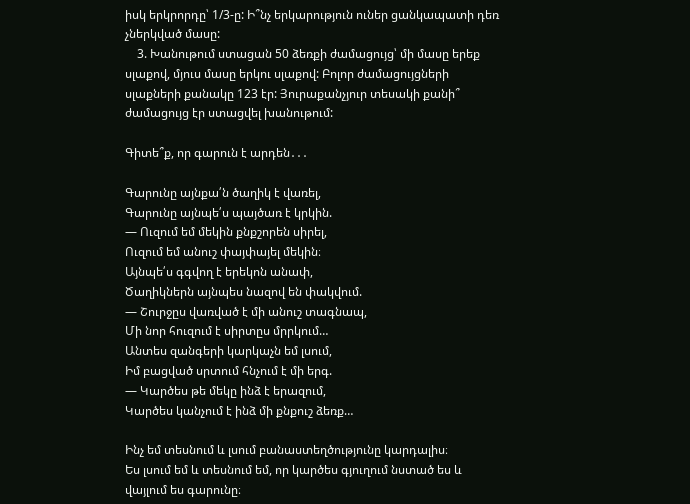իսկ երկրորդը՝ 1/3-ը: Ի՞նչ երկարություն ուներ ցանկապատի դեռ չներկված մասը:
    3. Խանութում ստացան 50 ձեռքի ժամացույց՝ մի մասը երեք սլաքով, մյուս մասը երկու սլաքով: Բոլոր ժամացույցների սլաքների քանակը 123 էր: Յուրաքանչյուր տեսակի քանի՞ ժամացույց էր ստացվել խանութում:

Գիտե՞ք, որ գարուն է արդեն․․․

Գարունը այնքա՛ն ծաղիկ է վառել,
Գարունը այնպե՛ս պայծառ է կրկին.
— Ուզում եմ մեկին քնքշորեն սիրել,
Ուզում եմ անուշ փայփայել մեկին։
Այնպե՛ս գգվող է երեկոն անափ,
Ծաղիկներն այնպես նազով են փակվում.
— Շուրջըս վառված է մի անուշ տագնապ,
Մի նոր հուզում է սիրտըս մրրկում…
Անտես զանգերի կարկաչն եմ լսում,
Իմ բացված սրտում հնչում է մի երգ.
— Կարծես թե մեկը ինձ է երազում,
Կարծես կանչում է ինձ մի քնքուշ ձեռք…

Ինչ եմ տեսնում և լսում բանաստեղծությունը կարդալիս։
Ես լսում եմ և տեսնում եմ, որ կարծես գյուղում նստած ես և վայլում ես գարունը։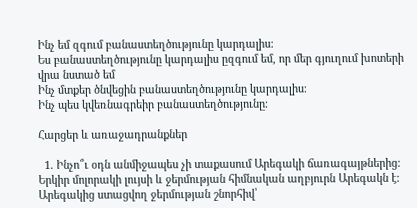Ինչ եմ զգում բանաստեղծությունը կարդալիս։
Ես բանաստեղծությունը կարդալիս ըզգում եմ, որ մեր գյուղում խոտերի վրա նստած եմ
Ինչ մտքեր ծնվեցին բանաստեղծությունը կարդալիս։
Ինչ պես կվեռնագրեիր բանաստեղծությունը։

Հարցեր և առաջադրանքներ

  1. Ինչո՞ւ օդն անմիջապես չի տաքասում Արեգակի ճառագայթներից: Երկիր մոլորակի լույսի և ջերմության հիմնական աղբյուրն Արեգակն է: Արեգակից ստացվող ջերմության շնորհիվ՝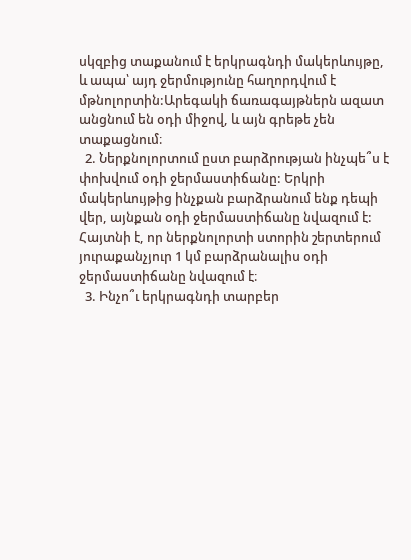սկզբից տաքանում է երկրագնդի մակերևույթը, և ապա՝ այդ ջերմությունը հաղորդվում է մթնոլորտին:Արեգակի ճառագայթներն ազատ անցնում են օդի միջով, և այն գրեթե չեն տաքացնում։
  2. Ներքնոլորտում ըստ բարձրության ինչպե՞ս է փոխվում օդի ջերմաստիճանը: Երկրի մակերևույթից ինչքան բարձրանում ենք դեպի վեր, այնքան օդի ջերմաստիճանը նվազում է: Հայտնի է, որ ներքնոլորտի ստորին շերտերում յուրաքանչյուր 1 կմ բարձրանալիս օդի ջերմաստիճանը նվազում է։
  3. Ինչո՞ւ երկրագնդի տարբեր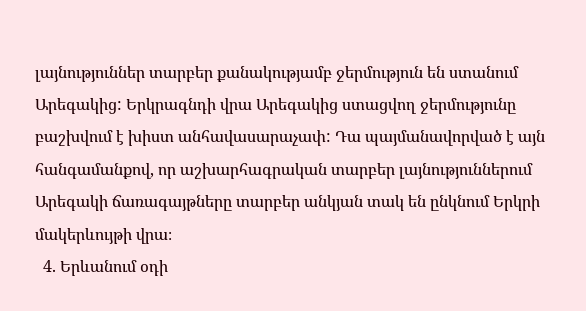լայնություններ տարբեր քանակությամբ ջերմություն են ստանում Արեգակից: Երկրագնդի վրա Արեգակից ստացվող ջերմությունը բաշխվում է խիստ անհավասարաչափ: Դա պայմանավորված է այն հանգամանքով, որ աշխարհագրական տարբեր լայնություններում Արեգակի ճառագայթները տարբեր անկյան տակ են ընկնում Երկրի մակերևույթի վրա։
  4. Երևանում օդի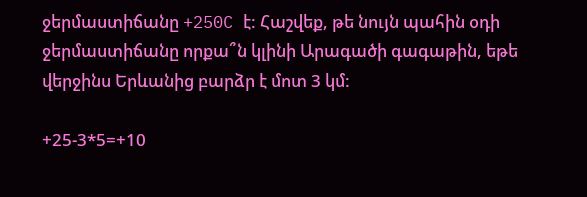ջերմաստիճանը +250C է: Հաշվեք, թե նույն պահին օդի ջերմաստիճանը որքա՞ն կլինի Արագածի գագաթին, եթե վերջինս Երևանից բարձր է մոտ 3 կմ:

+25-3*5=+10